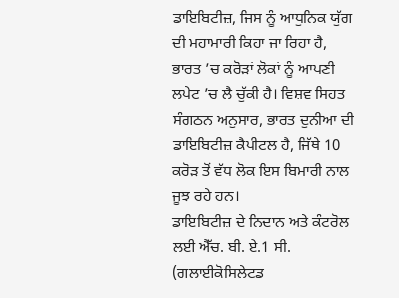ਡਾਇਬਿਟੀਜ਼, ਜਿਸ ਨੂੰ ਆਧੁਨਿਕ ਯੁੱਗ ਦੀ ਮਹਾਮਾਰੀ ਕਿਹਾ ਜਾ ਰਿਹਾ ਹੈ, ਭਾਰਤ ’ਚ ਕਰੋੜਾਂ ਲੋਕਾਂ ਨੂੰ ਆਪਣੀ ਲਪੇਟ ’ਚ ਲੈ ਚੁੱਕੀ ਹੈ। ਵਿਸ਼ਵ ਸਿਹਤ ਸੰਗਠਨ ਅਨੁਸਾਰ, ਭਾਰਤ ਦੁਨੀਆ ਦੀ ਡਾਇਬਿਟੀਜ਼ ਕੈਪੀਟਲ ਹੈ, ਜਿੱਥੇ 10 ਕਰੋੜ ਤੋਂ ਵੱਧ ਲੋਕ ਇਸ ਬਿਮਾਰੀ ਨਾਲ ਜੂਝ ਰਹੇ ਹਨ।
ਡਾਇਬਿਟੀਜ਼ ਦੇ ਨਿਦਾਨ ਅਤੇ ਕੰਟਰੋਲ ਲਈ ਐੱਚ. ਬੀ. ਏ.1 ਸੀ. (ਗਲਾਈਕੋਸਿਲੇਟਡ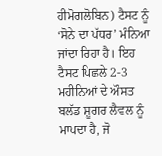ਹੀਮੋਗਲੋਬਿਨ) ਟੈਸਟ ਨੂੰ ‘ਸੋਨੇ ਦਾ ਪੱਧਰ’ ਮੰਨਿਆ ਜਾਂਦਾ ਰਿਹਾ ਹੈ। ਇਹ ਟੈਸਟ ਪਿਛਲੇ 2-3 ਮਹੀਨਿਆਂ ਦੇ ਔਸਤ ਬਲੱਡ ਸ਼ੂਗਰ ਲੈਵਲ ਨੂੰ ਮਾਪਦਾ ਹੈ, ਜੋ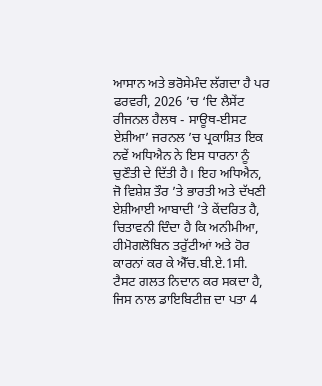ਆਸਾਨ ਅਤੇ ਭਰੋਸੇਮੰਦ ਲੱਗਦਾ ਹੈ ਪਰ ਫਰਵਰੀ, 2026 ’ਚ ‘ਦਿ ਲੈਸੇਂਟ ਰੀਜਨਲ ਹੈਲਥ - ਸਾਊਥ-ਈਸਟ ਏਸ਼ੀਆ’ ਜਰਨਲ ’ਚ ਪ੍ਰਕਾਸ਼ਿਤ ਇਕ ਨਵੇਂ ਅਧਿਐਨ ਨੇ ਇਸ ਧਾਰਨਾ ਨੂੰ ਚੁਣੌਤੀ ਦੇ ਦਿੱਤੀ ਹੈ। ਇਹ ਅਧਿਐਨ, ਜੋ ਵਿਸ਼ੇਸ਼ ਤੌਰ ’ਤੇ ਭਾਰਤੀ ਅਤੇ ਦੱਖਣੀ ਏਸ਼ੀਆਈ ਆਬਾਦੀ ’ਤੇ ਕੇਂਦਰਿਤ ਹੈ, ਚਿਤਾਵਨੀ ਦਿੰਦਾ ਹੈ ਕਿ ਅਨੀਮੀਆ, ਹੀਮੋਗਲੋਬਿਨ ਤਰੁੱਟੀਆਂ ਅਤੇ ਹੋਰ ਕਾਰਨਾਂ ਕਰ ਕੇ ਐੱਚ.ਬੀ.ਏ.1ਸੀ. ਟੈਸਟ ਗਲਤ ਨਿਦਾਨ ਕਰ ਸਕਦਾ ਹੈ, ਜਿਸ ਨਾਲ ਡਾਇਬਿਟੀਜ਼ ਦਾ ਪਤਾ 4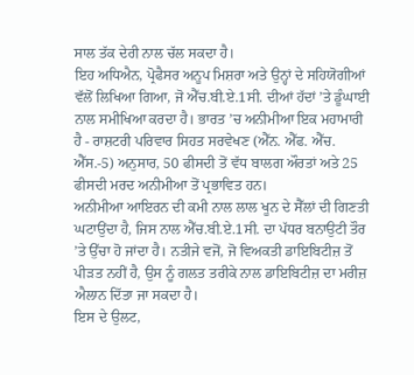ਸਾਲ ਤੱਕ ਦੇਰੀ ਨਾਲ ਚੱਲ ਸਕਦਾ ਹੈ।
ਇਹ ਅਧਿਐਨ, ਪ੍ਰੋਫੈਸਰ ਅਨੂਪ ਮਿਸ਼ਰਾ ਅਤੇ ਉਨ੍ਹਾਂ ਦੇ ਸਹਿਯੋਗੀਆਂ ਵੱਲੋਂ ਲਿਖਿਆ ਗਿਆ, ਜੋ ਐੱਚ.ਬੀ.ਏ.1ਸੀ. ਦੀਆਂ ਹੱਦਾਂ ’ਤੇ ਡੂੰਘਾਈ ਨਾਲ ਸਮੀਖਿਆ ਕਰਦਾ ਹੈ। ਭਾਰਤ ’ਚ ਅਨੀਮੀਆ ਇਕ ਮਹਾਮਾਰੀ ਹੈ - ਰਾਸ਼ਟਰੀ ਪਰਿਵਾਰ ਸਿਹਤ ਸਰਵੇਖਣ (ਐੱਨ. ਐੱਫ. ਐੱਚ. ਐੱਸ.-5) ਅਨੁਸਾਰ, 50 ਫੀਸਦੀ ਤੋਂ ਵੱਧ ਬਾਲਗ ਔਰਤਾਂ ਅਤੇ 25 ਫੀਸਦੀ ਮਰਦ ਅਨੀਮੀਆ ਤੋਂ ਪ੍ਰਭਾਵਿਤ ਹਨ।
ਅਨੀਮੀਆ ਆਇਰਨ ਦੀ ਕਮੀ ਨਾਲ ਲਾਲ ਖੂਨ ਦੇ ਸੈੱਲਾਂ ਦੀ ਗਿਣਤੀ ਘਟਾਉਂਦਾ ਹੈ, ਜਿਸ ਨਾਲ ਐੱਚ.ਬੀ.ਏ.1ਸੀ. ਦਾ ਪੱਧਰ ਬਨਾਉਟੀ ਤੌਰ ’ਤੇ ਉੱਚਾ ਹੋ ਜਾਂਦਾ ਹੈ। ਨਤੀਜੇ ਵਜੋਂ, ਜੋ ਵਿਅਕਤੀ ਡਾਇਬਿਟੀਜ਼ ਤੋਂ ਪੀੜਤ ਨਹੀਂ ਹੈ, ਉਸ ਨੂੰ ਗਲਤ ਤਰੀਕੇ ਨਾਲ ਡਾਇਬਿਟੀਜ਼ ਦਾ ਮਰੀਜ਼ ਐਲਾਨ ਦਿੱਤਾ ਜਾ ਸਕਦਾ ਹੈ।
ਇਸ ਦੇ ਉਲਟ,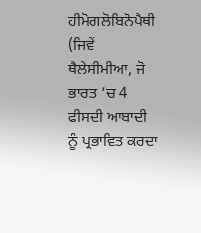ਹੀਮੋਗਲੋਬਿਨੋਪੈਥੀ (ਜਿਵੇਂ ਥੈਲੇਸੀਮੀਆ, ਜੋ ਭਾਰਤ ’ਚ 4 ਫੀਸਦੀ ਆਬਾਦੀ ਨੂੰ ਪ੍ਰਭਾਵਿਤ ਕਰਦਾ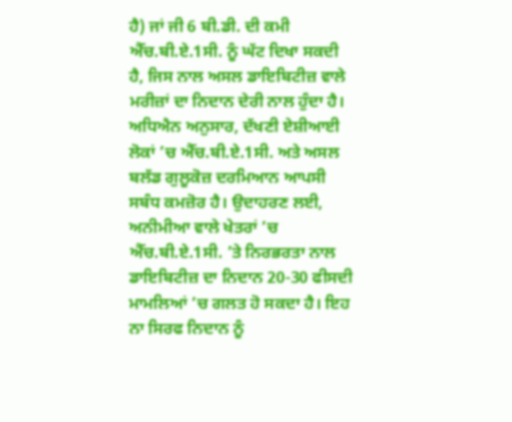ਹੈ) ਜਾਂ ਜੀ 6 ਬੀ.ਡੀ. ਦੀ ਕਮੀ ਐੱਚ.ਬੀ.ਏ.1ਸੀ. ਨੂੰ ਘੱਟ ਦਿਖਾ ਸਕਦੀ ਹੈ, ਜਿਸ ਨਾਲ ਅਸਲ ਡਾਇਬਿਟੀਜ਼ ਵਾਲੇ ਮਰੀਜ਼ਾਂ ਦਾ ਨਿਦਾਨ ਦੇਰੀ ਨਾਲ ਹੁੰਦਾ ਹੈ।
ਅਧਿਐਨ ਅਨੁਸਾਰ, ਦੱਖਣੀ ਏਸ਼ੀਆਈ ਲੋਕਾਂ ’ਚ ਐੱਚ.ਬੀ.ਏ.1ਸੀ. ਅਤੇ ਅਸਲ ਬਲੱਡ ਗੁਲੂਕੋਜ਼ ਦਰਮਿਆਨ ਆਪਸੀ ਸਬੰਧ ਕਮਜ਼ੋਰ ਹੈ। ਉਦਾਹਰਣ ਲਈ, ਅਨੀਮੀਆ ਵਾਲੇ ਖੇਤਰਾਂ ’ਚ ਐੱਚ.ਬੀ.ਏ.1ਸੀ. ’ਤੇ ਨਿਰਭਰਤਾ ਨਾਲ ਡਾਇਬਿਟੀਜ਼ ਦਾ ਨਿਦਾਨ 20-30 ਫੀਸਦੀ ਮਾਮਲਿਆਂ ’ਚ ਗਲਤ ਹੋ ਸਕਦਾ ਹੈ। ਇਹ ਨਾ ਸਿਰਫ ਨਿਦਾਨ ਨੂੰ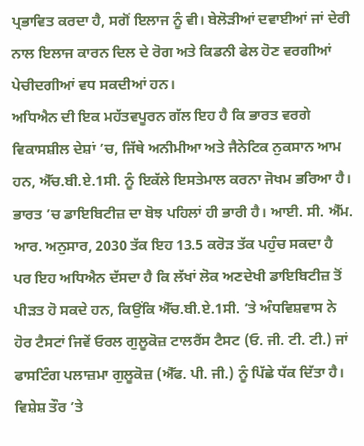ਪ੍ਰਭਾਵਿਤ ਕਰਦਾ ਹੈ, ਸਗੋਂ ਇਲਾਜ ਨੂੰ ਵੀ। ਬੇਲੋੜੀਆਂ ਦਵਾਈਆਂ ਜਾਂ ਦੇਰੀ ਨਾਲ ਇਲਾਜ ਕਾਰਨ ਦਿਲ ਦੇ ਰੋਗ ਅਤੇ ਕਿਡਨੀ ਫੇਲ ਹੋਣ ਵਰਗੀਆਂ ਪੇਚੀਦਗੀਆਂ ਵਧ ਸਕਦੀਆਂ ਹਨ।
ਅਧਿਐਨ ਦੀ ਇਕ ਮਹੱਤਵਪੂਰਨ ਗੱਲ ਇਹ ਹੈ ਕਿ ਭਾਰਤ ਵਰਗੇ ਵਿਕਾਸਸ਼ੀਲ ਦੇਸ਼ਾਂ ’ਚ, ਜਿੱਥੇ ਅਨੀਮੀਆ ਅਤੇ ਜੈਨੇਟਿਕ ਨੁਕਸਾਨ ਆਮ ਹਨ, ਐੱਚ.ਬੀ.ਏ.1ਸੀ. ਨੂੰ ਇਕੱਲੇ ਇਸਤੇਮਾਲ ਕਰਨਾ ਜੋਖਮ ਭਰਿਆ ਹੈ।
ਭਾਰਤ ’ਚ ਡਾਇਬਿਟੀਜ਼ ਦਾ ਬੋਝ ਪਹਿਲਾਂ ਹੀ ਭਾਰੀ ਹੈ। ਆਈ. ਸੀ. ਐੱਮ. ਆਰ. ਅਨੁਸਾਰ, 2030 ਤੱਕ ਇਹ 13.5 ਕਰੋੜ ਤੱਕ ਪਹੁੰਚ ਸਕਦਾ ਹੈ ਪਰ ਇਹ ਅਧਿਐਨ ਦੱਸਦਾ ਹੈ ਕਿ ਲੱਖਾਂ ਲੋਕ ਅਣਦੇਖੀ ਡਾਇਬਿਟੀਜ਼ ਤੋਂ ਪੀੜਤ ਹੋ ਸਕਦੇ ਹਨ, ਕਿਉਂਕਿ ਐੱਚ.ਬੀ.ਏ.1ਸੀ. ’ਤੇ ਅੰਧਵਿਸ਼ਵਾਸ ਨੇ ਹੋਰ ਟੈਸਟਾਂ ਜਿਵੇਂ ਓਰਲ ਗੁਲੂਕੋਜ਼ ਟਾਲਰੈਂਸ ਟੈਸਟ (ਓ. ਜੀ. ਟੀ. ਟੀ.) ਜਾਂ ਫਾਸਟਿੰਗ ਪਲਾਜ਼ਮਾ ਗੁਲੂਕੋਜ਼ (ਐੱਫ. ਪੀ. ਜੀ.) ਨੂੰ ਪਿੱਛੇ ਧੱਕ ਦਿੱਤਾ ਹੈ।
ਵਿਸ਼ੇਸ਼ ਤੌਰ ’ਤੇ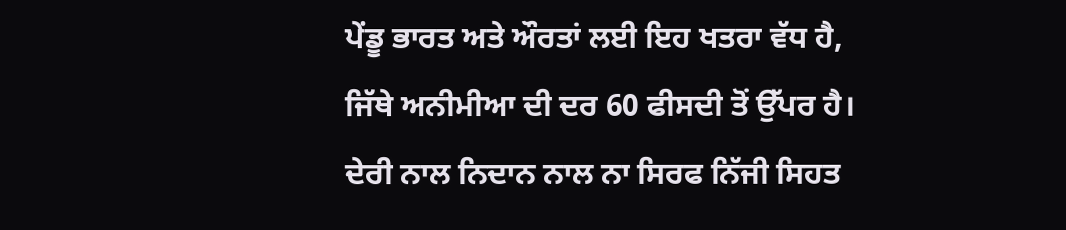ਪੇਂਡੂ ਭਾਰਤ ਅਤੇ ਔਰਤਾਂ ਲਈ ਇਹ ਖਤਰਾ ਵੱਧ ਹੈ, ਜਿੱਥੇ ਅਨੀਮੀਆ ਦੀ ਦਰ 60 ਫੀਸਦੀ ਤੋਂ ਉੱਪਰ ਹੈ। ਦੇਰੀ ਨਾਲ ਨਿਦਾਨ ਨਾਲ ਨਾ ਸਿਰਫ ਨਿੱਜੀ ਸਿਹਤ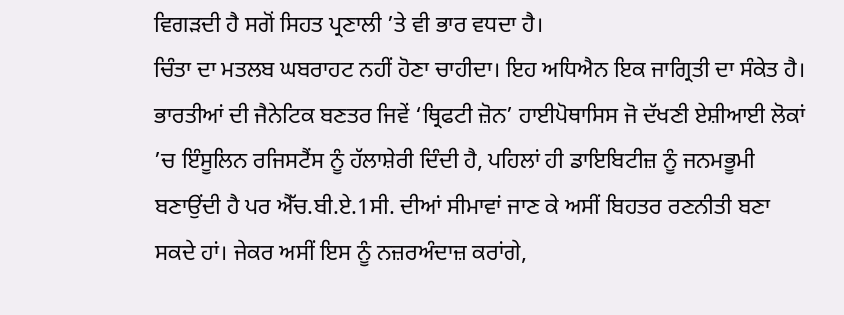ਵਿਗੜਦੀ ਹੈ ਸਗੋਂ ਸਿਹਤ ਪ੍ਰਣਾਲੀ ’ਤੇ ਵੀ ਭਾਰ ਵਧਦਾ ਹੈ।
ਚਿੰਤਾ ਦਾ ਮਤਲਬ ਘਬਰਾਹਟ ਨਹੀਂ ਹੋਣਾ ਚਾਹੀਦਾ। ਇਹ ਅਧਿਐਨ ਇਕ ਜਾਗ੍ਰਿਤੀ ਦਾ ਸੰਕੇਤ ਹੈ। ਭਾਰਤੀਆਂ ਦੀ ਜੈਨੇਟਿਕ ਬਣਤਰ ਜਿਵੇਂ ‘ਥ੍ਰਿਫਟੀ ਜ਼ੋਨ’ ਹਾਈਪੋਥਾਸਿਸ ਜੋ ਦੱਖਣੀ ਏਸ਼ੀਆਈ ਲੋਕਾਂ ’ਚ ਇੰਸੂਲਿਨ ਰਜਿਸਟੈਂਸ ਨੂੰ ਹੱਲਾਸ਼ੇਰੀ ਦਿੰਦੀ ਹੈ, ਪਹਿਲਾਂ ਹੀ ਡਾਇਬਿਟੀਜ਼ ਨੂੰ ਜਨਮਭੂਮੀ ਬਣਾਉਂਦੀ ਹੈ ਪਰ ਐੱਚ.ਬੀ.ਏ.1ਸੀ. ਦੀਆਂ ਸੀਮਾਵਾਂ ਜਾਣ ਕੇ ਅਸੀਂ ਬਿਹਤਰ ਰਣਨੀਤੀ ਬਣਾ ਸਕਦੇ ਹਾਂ। ਜੇਕਰ ਅਸੀਂ ਇਸ ਨੂੰ ਨਜ਼ਰਅੰਦਾਜ਼ ਕਰਾਂਗੇ,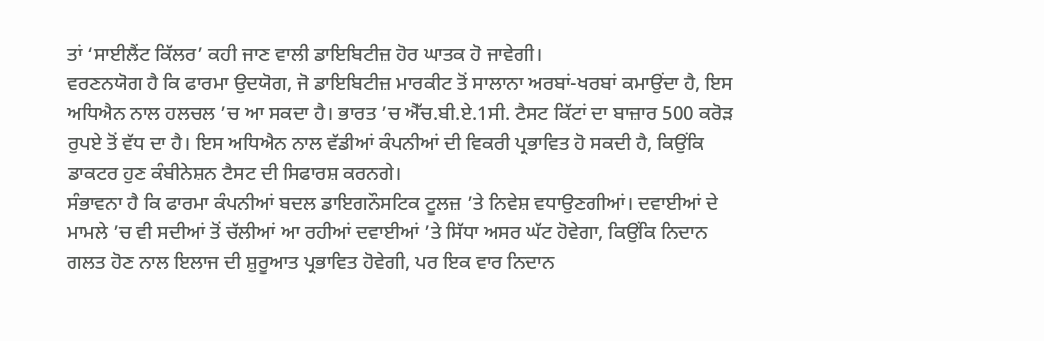ਤਾਂ ‘ਸਾਈਲੈਂਟ ਕਿੱਲਰ’ ਕਹੀ ਜਾਣ ਵਾਲੀ ਡਾਇਬਿਟੀਜ਼ ਹੋਰ ਘਾਤਕ ਹੋ ਜਾਵੇਗੀ।
ਵਰਣਨਯੋਗ ਹੈ ਕਿ ਫਾਰਮਾ ਉਦਯੋਗ, ਜੋ ਡਾਇਬਿਟੀਜ਼ ਮਾਰਕੀਟ ਤੋਂ ਸਾਲਾਨਾ ਅਰਬਾਂ-ਖਰਬਾਂ ਕਮਾਉਂਦਾ ਹੈ, ਇਸ ਅਧਿਐਨ ਨਾਲ ਹਲਚਲ ’ਚ ਆ ਸਕਦਾ ਹੈ। ਭਾਰਤ ’ਚ ਐੱਚ.ਬੀ.ਏ.1ਸੀ. ਟੈਸਟ ਕਿੱਟਾਂ ਦਾ ਬਾਜ਼ਾਰ 500 ਕਰੋੜ ਰੁਪਏ ਤੋਂ ਵੱਧ ਦਾ ਹੈ। ਇਸ ਅਧਿਐਨ ਨਾਲ ਵੱਡੀਆਂ ਕੰਪਨੀਆਂ ਦੀ ਵਿਕਰੀ ਪ੍ਰਭਾਵਿਤ ਹੋ ਸਕਦੀ ਹੈ, ਕਿਉਂਕਿ ਡਾਕਟਰ ਹੁਣ ਕੰਬੀਨੇਸ਼ਨ ਟੈਸਟ ਦੀ ਸਿਫਾਰਸ਼ ਕਰਨਗੇ।
ਸੰਭਾਵਨਾ ਹੈ ਕਿ ਫਾਰਮਾ ਕੰਪਨੀਆਂ ਬਦਲ ਡਾਇਗਨੌਸਟਿਕ ਟੂਲਜ਼ ’ਤੇ ਨਿਵੇਸ਼ ਵਧਾਉਣਗੀਆਂ। ਦਵਾਈਆਂ ਦੇ ਮਾਮਲੇ ’ਚ ਵੀ ਸਦੀਆਂ ਤੋਂ ਚੱਲੀਆਂ ਆ ਰਹੀਆਂ ਦਵਾਈਆਂ ’ਤੇ ਸਿੱਧਾ ਅਸਰ ਘੱਟ ਹੋਵੇਗਾ, ਕਿਉਂਕਿ ਨਿਦਾਨ ਗਲਤ ਹੋਣ ਨਾਲ ਇਲਾਜ ਦੀ ਸ਼ੁਰੂਆਤ ਪ੍ਰਭਾਵਿਤ ਹੋਵੇਗੀ, ਪਰ ਇਕ ਵਾਰ ਨਿਦਾਨ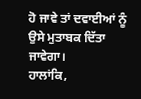ਹੋ ਜਾਵੇ ਤਾਂ ਦਵਾਈਆਂ ਨੂੰ ਉਸੇ ਮੁਤਾਬਕ ਦਿੱਤਾ ਜਾਵੇਗਾ।
ਹਾਲਾਂਕਿ,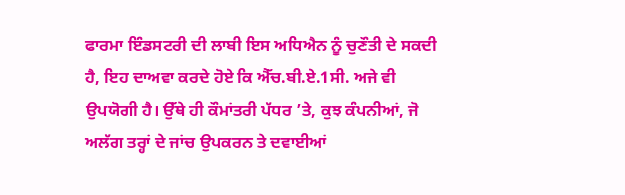ਫਾਰਮਾ ਇੰਡਸਟਰੀ ਦੀ ਲਾਬੀ ਇਸ ਅਧਿਐਨ ਨੂੰ ਚੁਣੌਤੀ ਦੇ ਸਕਦੀ ਹੈ, ਇਹ ਦਾਅਵਾ ਕਰਦੇ ਹੋਏ ਕਿ ਐੱਚ.ਬੀ.ਏ.1ਸੀ. ਅਜੇ ਵੀ ਉਪਯੋਗੀ ਹੈ। ਉੱਥੇ ਹੀ ਕੌਮਾਂਤਰੀ ਪੱਧਰ ’ਤੇ, ਕੁਝ ਕੰਪਨੀਆਂ, ਜੋ ਅਲੱਗ ਤਰ੍ਹਾਂ ਦੇ ਜਾਂਚ ਉਪਕਰਨ ਤੇ ਦਵਾਈਆਂ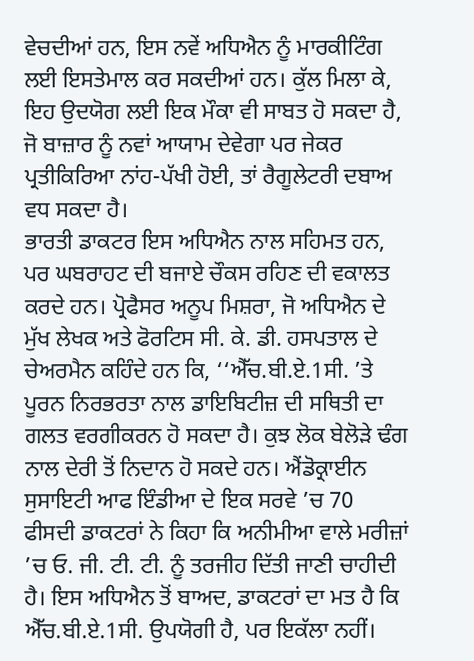ਵੇਚਦੀਆਂ ਹਨ, ਇਸ ਨਵੇਂ ਅਧਿਐਨ ਨੂੰ ਮਾਰਕੀਟਿੰਗ ਲਈ ਇਸਤੇਮਾਲ ਕਰ ਸਕਦੀਆਂ ਹਨ। ਕੁੱਲ ਮਿਲਾ ਕੇ, ਇਹ ਉਦਯੋਗ ਲਈ ਇਕ ਮੌਕਾ ਵੀ ਸਾਬਤ ਹੋ ਸਕਦਾ ਹੈ, ਜੋ ਬਾਜ਼ਾਰ ਨੂੰ ਨਵਾਂ ਆਯਾਮ ਦੇਵੇਗਾ ਪਰ ਜੇਕਰ ਪ੍ਰਤੀਕਿਰਿਆ ਨਾਂਹ-ਪੱਖੀ ਹੋਈ, ਤਾਂ ਰੈਗੂਲੇਟਰੀ ਦਬਾਅ ਵਧ ਸਕਦਾ ਹੈ।
ਭਾਰਤੀ ਡਾਕਟਰ ਇਸ ਅਧਿਐਨ ਨਾਲ ਸਹਿਮਤ ਹਨ, ਪਰ ਘਬਰਾਹਟ ਦੀ ਬਜਾਏ ਚੌਕਸ ਰਹਿਣ ਦੀ ਵਕਾਲਤ ਕਰਦੇ ਹਨ। ਪ੍ਰੋਫੈਸਰ ਅਨੂਪ ਮਿਸ਼ਰਾ, ਜੋ ਅਧਿਐਨ ਦੇ ਮੁੱਖ ਲੇਖਕ ਅਤੇ ਫੋਰਟਿਸ ਸੀ. ਕੇ. ਡੀ. ਹਸਪਤਾਲ ਦੇ ਚੇਅਰਮੈਨ ਕਹਿੰਦੇ ਹਨ ਕਿ, ‘‘ਐੱਚ.ਬੀ.ਏ.1ਸੀ. ’ਤੇ ਪੂਰਨ ਨਿਰਭਰਤਾ ਨਾਲ ਡਾਇਬਿਟੀਜ਼ ਦੀ ਸਥਿਤੀ ਦਾ ਗਲਤ ਵਰਗੀਕਰਨ ਹੋ ਸਕਦਾ ਹੈ। ਕੁਝ ਲੋਕ ਬੇਲੋੜੇ ਢੰਗ ਨਾਲ ਦੇਰੀ ਤੋਂ ਨਿਦਾਨ ਹੋ ਸਕਦੇ ਹਨ। ਐਂਡੋਕ੍ਰਾਈਨ ਸੁਸਾਇਟੀ ਆਫ ਇੰਡੀਆ ਦੇ ਇਕ ਸਰਵੇ ’ਚ 70 ਫੀਸਦੀ ਡਾਕਟਰਾਂ ਨੇ ਕਿਹਾ ਕਿ ਅਨੀਮੀਆ ਵਾਲੇ ਮਰੀਜ਼ਾਂ ’ਚ ਓ. ਜੀ. ਟੀ. ਟੀ. ਨੂੰ ਤਰਜੀਹ ਦਿੱਤੀ ਜਾਣੀ ਚਾਹੀਦੀ ਹੈ। ਇਸ ਅਧਿਐਨ ਤੋਂ ਬਾਅਦ, ਡਾਕਟਰਾਂ ਦਾ ਮਤ ਹੈ ਕਿ ਐੱਚ.ਬੀ.ਏ.1ਸੀ. ਉਪਯੋਗੀ ਹੈ, ਪਰ ਇਕੱਲਾ ਨਹੀਂ।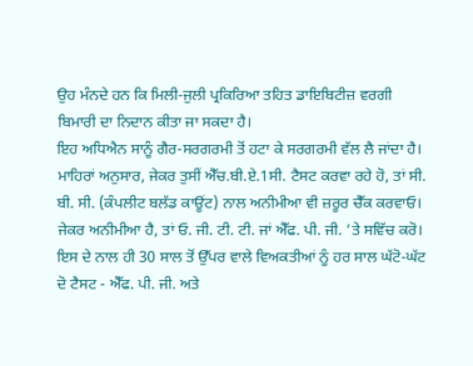ਉਹ ਮੰਨਦੇ ਹਨ ਕਿ ਮਿਲੀ-ਜੁਲੀ ਪ੍ਰਕਿਰਿਆ ਤਹਿਤ ਡਾਇਬਿਟੀਜ਼ ਵਰਗੀ ਬਿਮਾਰੀ ਦਾ ਨਿਦਾਨ ਕੀਤਾ ਜਾ ਸਕਦਾ ਹੈ।
ਇਹ ਅਧਿਐਨ ਸਾਨੂੰ ਗੈਰ-ਸਰਗਰਮੀ ਤੋਂ ਹਟਾ ਕੇ ਸਰਗਰਮੀ ਵੱਲ ਲੈ ਜਾਂਦਾ ਹੈ। ਮਾਹਿਰਾਂ ਅਨੁਸਾਰ, ਜੇਕਰ ਤੁਸੀਂ ਐੱਚ.ਬੀ.ਏ.1ਸੀ. ਟੈਸਟ ਕਰਵਾ ਰਹੇ ਹੋ, ਤਾਂ ਸੀ. ਬੀ. ਸੀ. (ਕੰਪਲੀਟ ਬਲੱਡ ਕਾਊਂਟ) ਨਾਲ ਅਨੀਮੀਆ ਵੀ ਜ਼ਰੂਰ ਚੈੱਕ ਕਰਵਾਓ। ਜੇਕਰ ਅਨੀਮੀਆ ਹੈ, ਤਾਂ ਓ. ਜੀ. ਟੀ. ਟੀ. ਜਾਂ ਐੱਫ. ਪੀ. ਜੀ. ’ਤੇ ਸਵਿੱਚ ਕਰੋ।
ਇਸ ਦੇ ਨਾਲ ਹੀ 30 ਸਾਲ ਤੋਂ ਉੱਪਰ ਵਾਲੇ ਵਿਅਕਤੀਆਂ ਨੂੰ ਹਰ ਸਾਲ ਘੱਟੋ-ਘੱਟ ਦੋ ਟੈਸਟ - ਐੱਫ. ਪੀ. ਜੀ. ਅਤੇ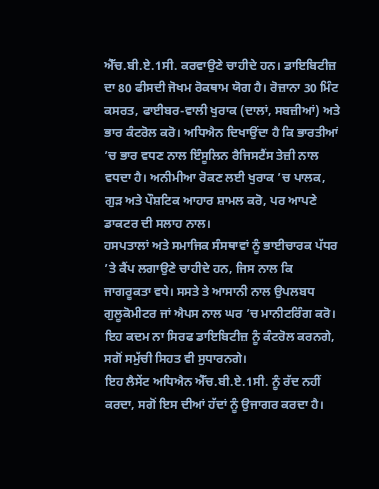ਐੱਚ.ਬੀ.ਏ.1ਸੀ. ਕਰਵਾਉਣੇ ਚਾਹੀਦੇ ਹਨ। ਡਾਇਬਿਟੀਜ਼ ਦਾ 80 ਫੀਸਦੀ ਜੋਖਮ ਰੋਕਥਾਮ ਯੋਗ ਹੈ। ਰੋਜ਼ਾਨਾ 30 ਮਿੰਟ ਕਸਰਤ, ਫਾਈਬਰ-ਵਾਲੀ ਖੁਰਾਕ (ਦਾਲਾਂ, ਸਬਜ਼ੀਆਂ) ਅਤੇ ਭਾਰ ਕੰਟਰੋਲ ਕਰੋ। ਅਧਿਐਨ ਦਿਖਾਉਂਦਾ ਹੈ ਕਿ ਭਾਰਤੀਆਂ ’ਚ ਭਾਰ ਵਧਣ ਨਾਲ ਇੰਸੂਲਿਨ ਰੈਜਿਸਟੈਂਸ ਤੇਜ਼ੀ ਨਾਲ ਵਧਦਾ ਹੈ। ਅਨੀਮੀਆ ਰੋਕਣ ਲਈ ਖੁਰਾਕ ’ਚ ਪਾਲਕ, ਗੁੜ ਅਤੇ ਪੌਸ਼ਟਿਕ ਆਹਾਰ ਸ਼ਾਮਲ ਕਰੋ, ਪਰ ਆਪਣੇ ਡਾਕਟਰ ਦੀ ਸਲਾਹ ਨਾਲ।
ਹਸਪਤਾਲਾਂ ਅਤੇ ਸਮਾਜਿਕ ਸੰਸਥਾਵਾਂ ਨੂੰ ਭਾਈਚਾਰਕ ਪੱਧਰ ’ਤੇ ਕੈਂਪ ਲਗਾਉਣੇ ਚਾਹੀਦੇ ਹਨ, ਜਿਸ ਨਾਲ ਕਿ ਜਾਗਰੂਕਤਾ ਵਧੇ। ਸਸਤੇ ਤੇ ਆਸਾਨੀ ਨਾਲ ਉਪਲਬਧ ਗੁਲੂਕੋਮੀਟਰ ਜਾਂ ਐਪਸ ਨਾਲ ਘਰ ’ਚ ਮਾਨੀਟਰਿੰਗ ਕਰੋ। ਇਹ ਕਦਮ ਨਾ ਸਿਰਫ ਡਾਇਬਿਟੀਜ਼ ਨੂੰ ਕੰਟਰੋਲ ਕਰਨਗੇ, ਸਗੋਂ ਸਮੁੱਚੀ ਸਿਹਤ ਵੀ ਸੁਧਾਰਨਗੇ।
ਇਹ ਲੈਸੇਂਟ ਅਧਿਐਨ ਐੱਚ.ਬੀ.ਏ.1ਸੀ. ਨੂੰ ਰੱਦ ਨਹੀਂ ਕਰਦਾ, ਸਗੋਂ ਇਸ ਦੀਆਂ ਹੱਦਾਂ ਨੂੰ ਉਜਾਗਰ ਕਰਦਾ ਹੈ।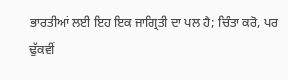ਭਾਰਤੀਆਂ ਲਈ ਇਹ ਇਕ ਜਾਗ੍ਰਿਤੀ ਦਾ ਪਲ ਹੈ; ਚਿੰਤਾ ਕਰੋ, ਪਰ ਢੁੱਕਵੀਂ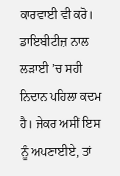ਕਾਰਵਾਈ ਵੀ ਕਰੋ। ਡਾਇਬੀਟੀਜ਼ ਨਾਲ ਲੜਾਈ ’ਚ ਸਹੀ ਨਿਦਾਨ ਪਹਿਲਾ ਕਦਮ ਹੈ। ਜੇਕਰ ਅਸੀਂ ਇਸ ਨੂੰ ਅਪਣਾਈਏ, ਤਾਂ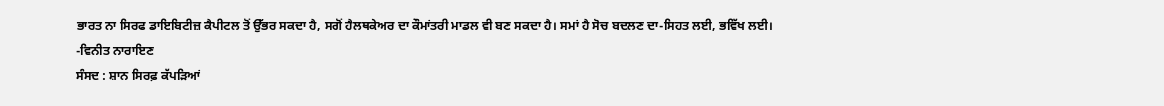ਭਾਰਤ ਨਾ ਸਿਰਫ ਡਾਇਬਿਟੀਜ਼ ਕੈਪੀਟਲ ਤੋਂ ਉੱਭਰ ਸਕਦਾ ਹੈ, ਸਗੋਂ ਹੈਲਥਕੇਅਰ ਦਾ ਕੌਮਾਂਤਰੀ ਮਾਡਲ ਵੀ ਬਣ ਸਕਦਾ ਹੈ। ਸਮਾਂ ਹੈ ਸੋਚ ਬਦਲਣ ਦਾ-ਸਿਹਤ ਲਈ, ਭਵਿੱਖ ਲਈ।
-ਵਿਨੀਤ ਨਾਰਾਇਣ
ਸੰਸਦ : ਸ਼ਾਨ ਸਿਰਫ਼ ਕੱਪੜਿਆਂ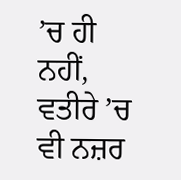’ਚ ਹੀ ਨਹੀਂ, ਵਤੀਰੇ ’ਚ ਵੀ ਨਜ਼ਰ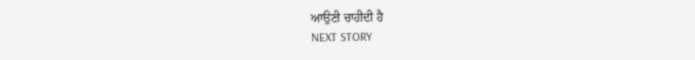ਆਉਣੀ ਚਾਹੀਦੀ ਹੈ
NEXT STORY